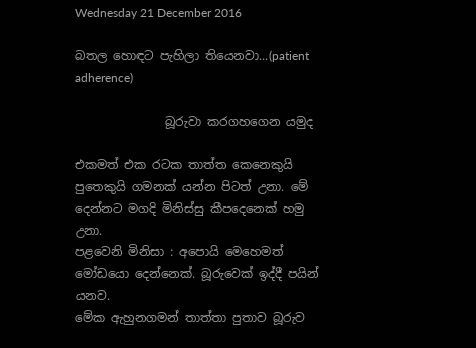Wednesday 21 December 2016

බතල හොඳට පැහිලා තියෙනවා...(patient adherence)

               බූරුවා කරගහගෙන යමුද

එකමත් එක රටක තාත්ත කෙනෙකුයි පුතෙකුයි ගමනක් යන්න පිටත් උනා. මේ දෙන්නට මගදි මිනිස්සු කීපදෙනෙක් හමු උනා.
පළවෙනි මිනිසා : අපොයි මෙහෙමත් මෝඩයො දෙන්නෙක්. බූරුවෙක් ඉද්දී පයින් යනව.
මේක ඇහුනගමන් තාත්තා පුතාව බූරුව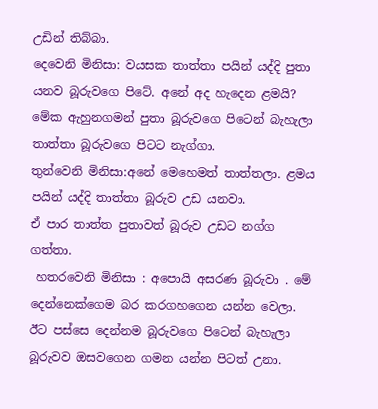උඩින් තිබ්බා.
දෙවෙනි මිනිසා: වයසක තාත්තා පයින් යද්දි පුතා යනව බූරුවගෙ පිටේ. අනේ අද හැදෙන ළමයි?
මේක ඇහුනගමන් පුතා බූරුවගෙ පිටෙන් බැහැලා තාත්තා බූරුවගෙ පිටට නැග්ගා.
තුන්වෙනි මිනිසා:අනේ මෙහෙමත් තාත්තලා. ළමය පයින් යද්දි තාත්තා බූරුව උඩ යනවා.
ඒ පාර තාත්ත පුතාවත් බූරුව උඩට නග්ග ගත්තා.
 හතරවෙනි මිනිසා : අපොයි අසරණ බූරුවා . මේ දෙන්නෙක්ගෙම බර කරගහගෙන යන්න වෙලා.
ඊට පස්සෙ දෙන්නම බූරුවගෙ පිටෙන් බැහැලා  බූරුවව ඔසවගෙන ගමන යන්න පිටත් උනා.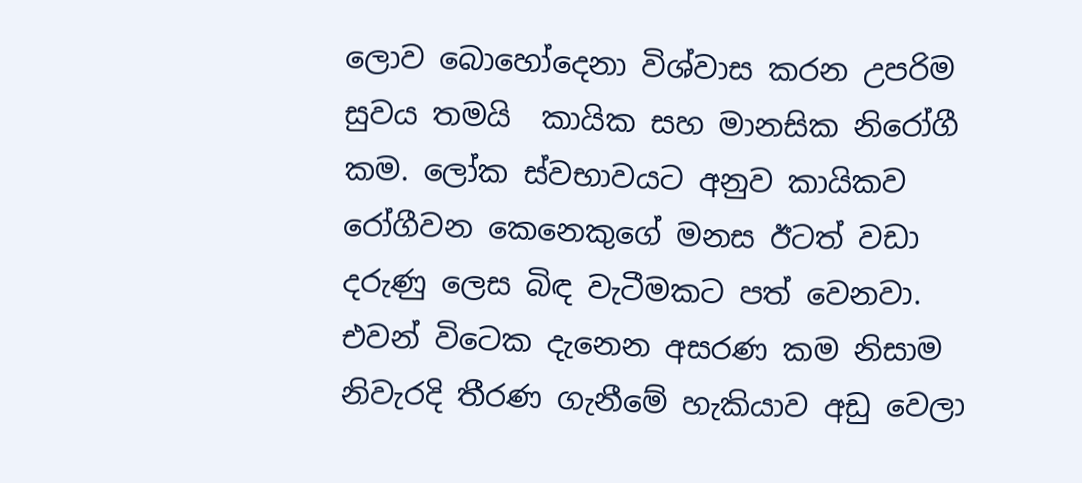ලොව බොහෝදෙනා විශ්වාස කරන උපරිම සුවය තමයි  කායික සහ මානසික නිරෝගී කම. ලෝක ස්වභාවයට අනුව කායිකව රෝගීවන කෙනෙකුගේ මනස ඊටත් වඩා දරුණු ලෙස බිඳ වැටීමකට පත් වෙනවා.  එවන් විටෙක දැනෙන අසරණ කම නිසාම නිවැරදි තීරණ ගැනීමේ හැකියාව අඩු වෙලා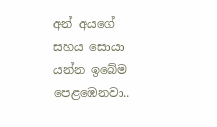අන් අයගේ සහය සොයා යන්න ඉබේම පෙළඹෙනවා..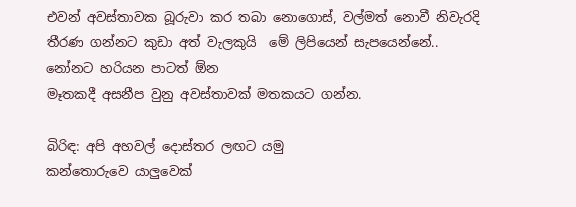එවන් අවස්තාවක බූරුවා කර තබා නොගොස්, වල්මත් නොවී නිවැරදි තීරණ ගන්නට කුඩා අත් වැලකුයි  මේ ලිපියෙන් සැපයෙන්නේ..
නෝනට හරියන පාටත් ඕන
මෑතකදී අසනීප වුනු අවස්තාවක් මතකයට ගන්න.

බිරිඳ: අපි අහවල් දොස්තර ලඟට යමු
කන්තොරුවෙ යාලුවෙක්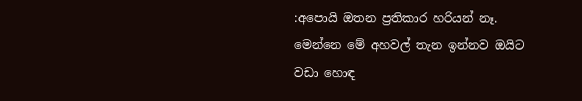:අපොයි ඔතන ප්‍රතිකාර හරියන් නෑ. මෙන්නෙ මේ අහවල් තැන ඉන්නව ඔයිට වඩා හොඳ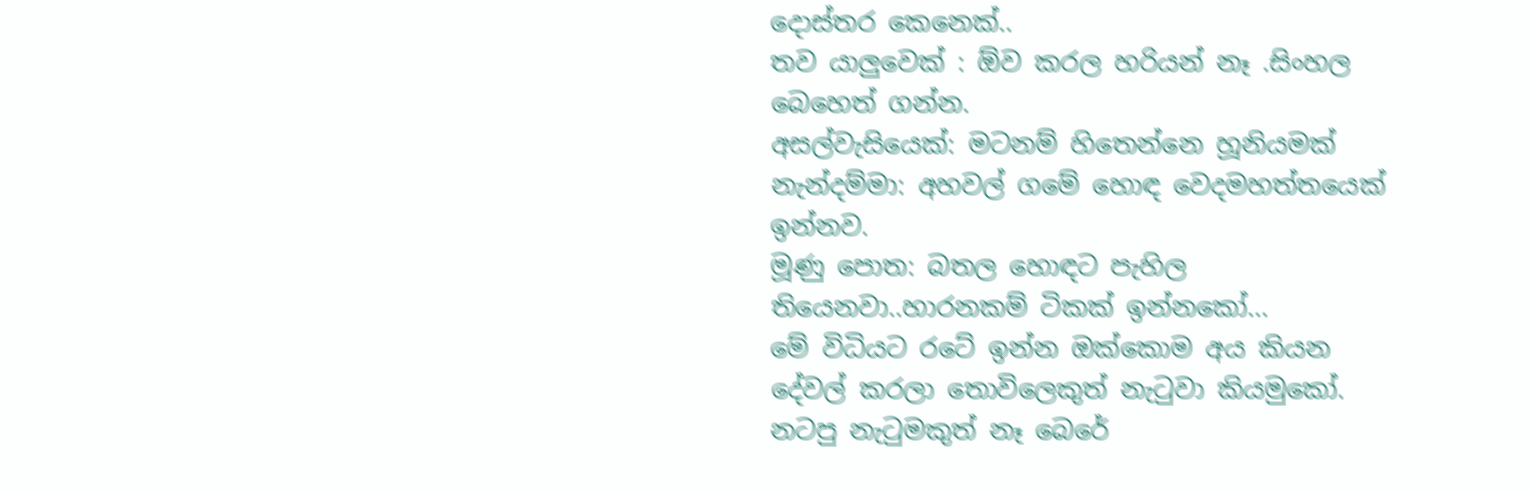දොස්තර කෙනෙක්..
තව යාලුවෙක් : ඕව කරල හරියන් නෑ .සිංහල බෙහෙත් ගන්න.
අසල්වැසියෙක්: මටනම් හිතෙන්නෙ හූනියමක්
නැන්දම්මා: අහවල් ගමේ හොඳ වෙදමහත්තයෙක් ඉන්නව.
මූණු පොත: බතල හොඳට පැහිල තියෙනවා..හාරනකම් ටිකක් ඉන්නකෝ...
මේ විධියට රටේ ඉන්න ඔක්කොම අය කියන දේවල් කරලා තොවිලෙකුත් නැටුවා කියමුකෝ. නටපු නැටුමකුත් නෑ බෙරේ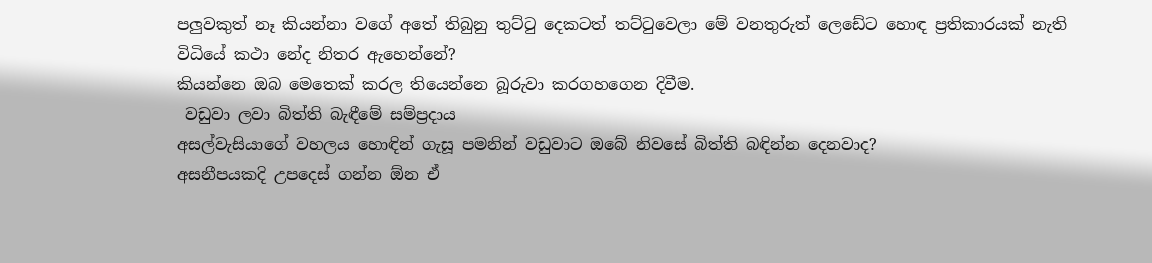පලුවකුත් නෑ කියන්නා වගේ අතේ තිබුනු තුට්ටු දෙකටත් තට්ටුවෙලා මේ වනතුරුත් ලෙඩේට හොඳ ප්‍රතිකාරයක් නැති විධියේ කථා නේද නිතර ඇහෙන්නේ?
කියන්නෙ ඔබ මෙතෙක් කරල තියෙන්නෙ බූරුවා කරගහගෙන දිවීම.
 වඩුවා ලවා බිත්ති බැඳීමේ සම්ප්‍රදාය
අසල්වැසියාගේ වහලය හොඳින් ගැසූ පමනින් වඩුවාට ඔබේ නිවසේ බිත්ති බඳින්න දෙනවාද?
අසනීපයකදි උපදෙස් ගන්න ඕන ඒ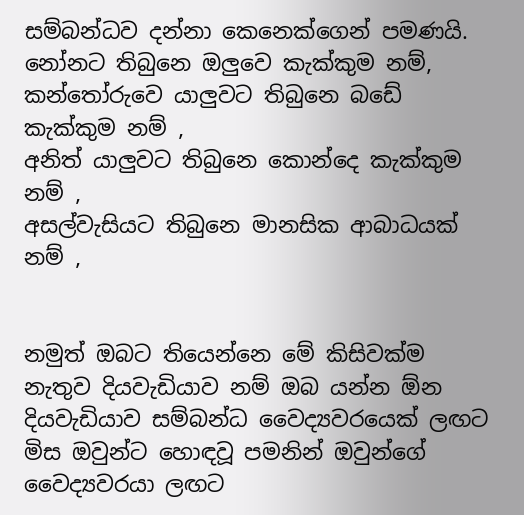සම්බන්ධව දන්නා කෙනෙක්ගෙන් පමණයි.
නෝනට තිබුනෙ ඔලුවෙ කැක්කුම නම්,
කන්තෝරුවෙ යාලුවට තිබුනෙ බඩේ කැක්කුම නම් ,
අනිත් යාලුවට තිබුනෙ කොන්දෙ කැක්කුම නම් ,
අසල්වැසියට තිබුනෙ මානසික ආබාධයක් නම් ,


නමුත් ඔබට තියෙන්නෙ මේ කිසිවක්ම නැතුව දියවැඩියාව නම් ඔබ යන්න ඕන දියවැඩියාව සම්බන්ධ වෛද්‍යවරයෙක් ලඟට මිස ඔවුන්ට හොඳවූ පමනින් ඔවුන්ගේ වෛද්‍යවරයා ලඟට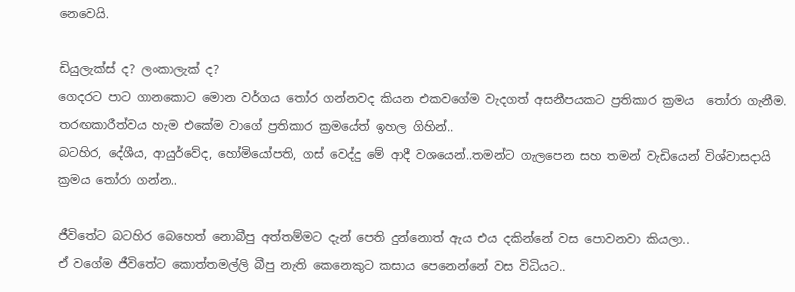නෙවෙයි.

ඩියුලැක්ස් ද? ලංකාලැක් ද?
ගෙදරට පාට ගානකොට මොන වර්ගය තෝර ගන්නවද කියන එකවගේම වැදගත් අසනීපයකට ප්‍රතිකාර ක්‍රමය  තෝරා ගැනීම. තරඟකාරීත්වය හැම එකේම වාගේ ප්‍රතිකාර ක්‍රමයේත් ඉහල ගිහින්..
බටහිර, දේශීය, ආයුර්වේද, හෝමියෝපති, ගස් වෙද්දු මේ ආදී වශයෙන්..තමන්ට ගැලපෙන සහ තමන් වැඩියෙන් විශ්වාසදායි ක්‍රමය තෝරා ගන්න..

ජීවිතේට බටහිර බෙහෙත් නොබීපු අත්තම්මට දැන් පෙති දුන්නොත් ඇය එය දකින්නේ වස පොවනවා කියලා..
ඒ වගේම ජීවිතේට කොත්තමල්ලි බීපු නැති කෙනෙකුට කසාය පෙනෙන්නේ වස විධියට..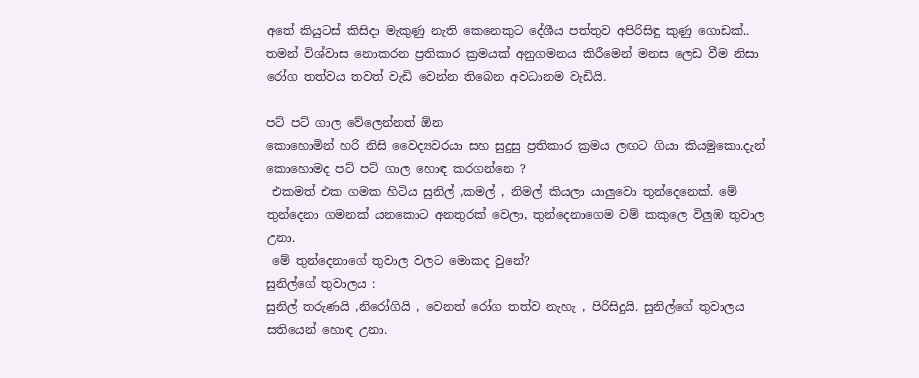අතේ කියුටස් කිසිදා මැකුණු නැති කෙනෙකුට දේශීය පත්තුව අපිරිසිඳු කුණු ගොඩක්..
තමන් විශ්වාස නොකරන ප්‍රතිකාර ක්‍රමයක් අනුගමනය කිරීමෙන් මනස ලෙඩ වීම නිසා රෝග තත්වය තවත් වැඩි වෙන්න තිබෙන අවධානම වැඩියි.

පට් පට් ගාල වේලෙන්නත් ඕන
කොහොමින් හරි නිසි වෛද්‍යවරයා සහ සුදුසු ප්‍රතිකාර ක්‍රමය ලඟට ගියා කියමුකො.දැන් කොහොමද පට් පට් ගාල හොඳ කරගන්නෙ ?
 එකමත් එක ගමක හිටිය සුනිල් ,කමල් , නිමල් කියලා යාලුවො තුන්දෙනෙක්. මේ තුන්දෙනා ගමනක් යනකොට අනතුරක් වෙලා, තුන්දෙනාගෙම වම් කකුලෙ විලුඹ තුවාල උනා.
 මේ තුන්දෙනාගේ තුවාල වලට මොකද වුනේ?
සුනිල්ගේ තුවාලය :
සුනිල් තරුණයි ,නිරෝගියි , වෙනත් රෝග තත්ව නැහැ , පිරිසිදුයි. සුනිල්ගේ තුවාලය සතියෙන් හොඳ උනා.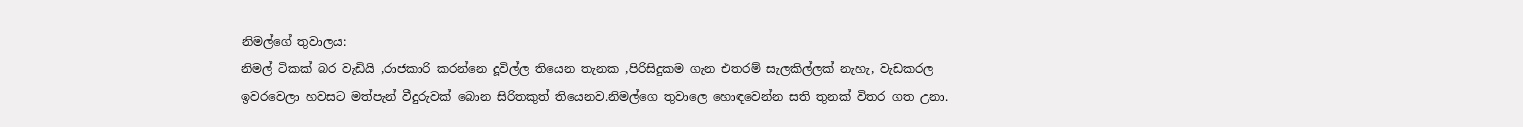නිමල්ගේ තුවාලය:
නිමල් ටිකක් බර වැඩියි ,රාජකාරි කරන්නෙ දූවිල්ල තියෙන තැනක ,පිරිසිදුකම ගැන එතරම් සැලකිල්ලක් නැහැ, වැඩකරල ඉවරවෙලා හවසට මත්පැන් වීදුරුවක් බොන සිරිතකුත් තියෙනව.නිමල්ගෙ තුවාලෙ හොඳවෙන්න සති තුනක් විතර ගත උනා.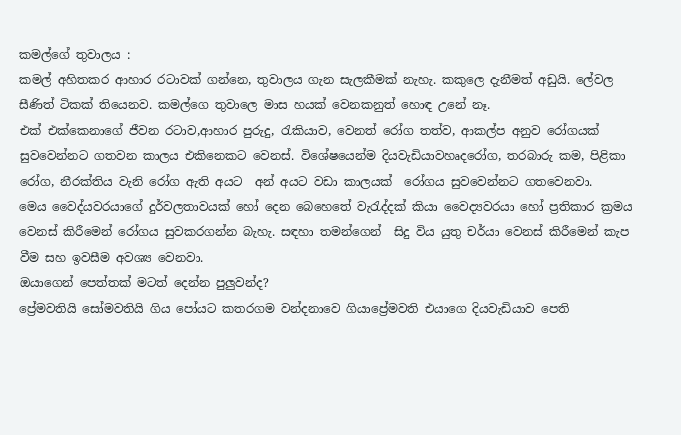කමල්ගේ තුවාලය :
කමල් අහිතකර ආහාර රටාවක් ගන්නෙ, තුවාලය ගැන සැලකීමක් නැහැ. කකුලෙ දැනීමත් අඩුයි. ලේවල සීණිත් ටිකක් තියෙනව. කමල්ගෙ තුවාලෙ මාස හයක් වෙනකනුත් හොඳ උනේ නෑ.
එක් එක්කෙනාගේ ජීවන රටාව,ආහාර පුරුදු, රැකියාව, වෙනත් රෝග තත්ව, ආකල්ප අනුව රෝගයක් සුවවෙන්නට ගතවන කාලය එකිනෙකට වෙනස්. විශේෂයෙන්ම දියවැඩියාවහෘදරෝග, තරබාරු කම, පිළිකා රෝග, නීරක්තිය වැනි රෝග ඇති අයට  අන් අයට වඩා කාලයක්  රෝගය සුවවෙන්නට ගතවෙනවා.
මෙය වෛද්යවරයාගේ දුර්වලතාවයක් හෝ දෙන බෙහෙතේ වැරැද්දක් කියා වෛද්‍යවරයා හෝ ප්‍රතිකාර ක්‍රමය වෙනස් කිරීමෙන් රෝගය සුවකරගන්න බැහැ. සඳහා තමන්ගෙන්  සිදු විය යුතු චර්යා වෙනස් කිරීමෙන් කැප වීම සහ ඉවසීම අවශ්‍ය වෙනවා.
ඔයාගෙන් පෙත්තක් මටත් දෙන්න පුලුවන්ද?
ප්‍රේමවතියි සෝමවතියි ගිය පෝයට කතරගම වන්දනාවෙ ගියාප්‍රේමවති එයාගෙ දියවැඩියාව පෙති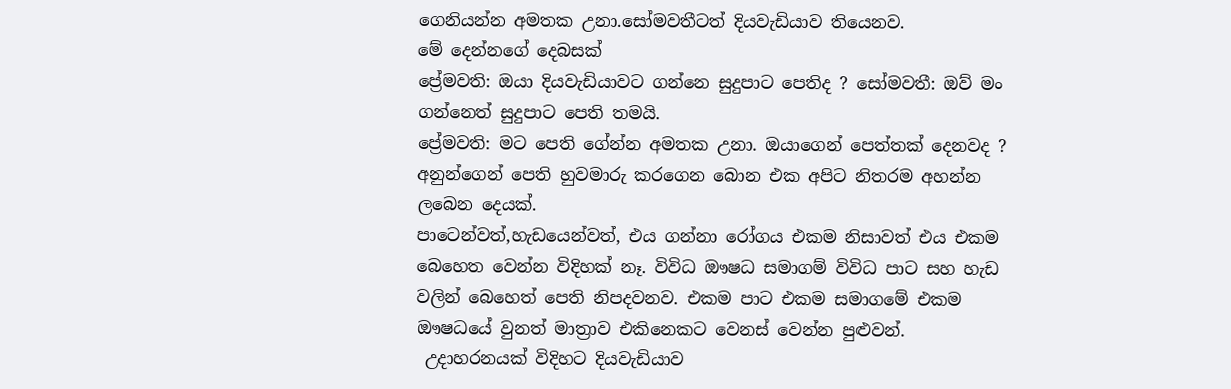ගෙනියන්න අමතක උනා.සෝමවතීටත් දියවැඩියාව තියෙනව.
මේ දෙන්නගේ දෙබසක්
ප්‍රේමවති: ඔයා දියවැඩියාවට ගන්නෙ සුදුපාට පෙතිද ? සෝමවතී: ඔව් මං ගන්නෙත් සුදුපාට පෙති තමයි.
ප්‍රේමවති: මට පෙති ගේන්න අමතක උනා. ඔයාගෙන් පෙත්තක් දෙනවද ?
අනුන්ගෙන් පෙති හුවමාරු කරගෙන බොන එක අපිට නිතරම අහන්න ලබෙන දෙයක්.
පාටෙන්වත්,හැඩයෙන්වත්, එය ගන්නා රෝගය එකම නිසාවත් එය එකම බෙහෙත වෙන්න විදිහක් නෑ. විවිධ ඖෂධ සමාගම් විවිධ පාට සහ හැඩ වලින් බෙහෙත් පෙති නිපදවනව. එකම පාට එකම සමාගමේ එකම ඖෂධයේ වුනත් මාත්‍රාව එකිනෙකට වෙනස් වෙන්න පුළුවන්.
 උදාහරනයක් විදිහට දියවැඩියාව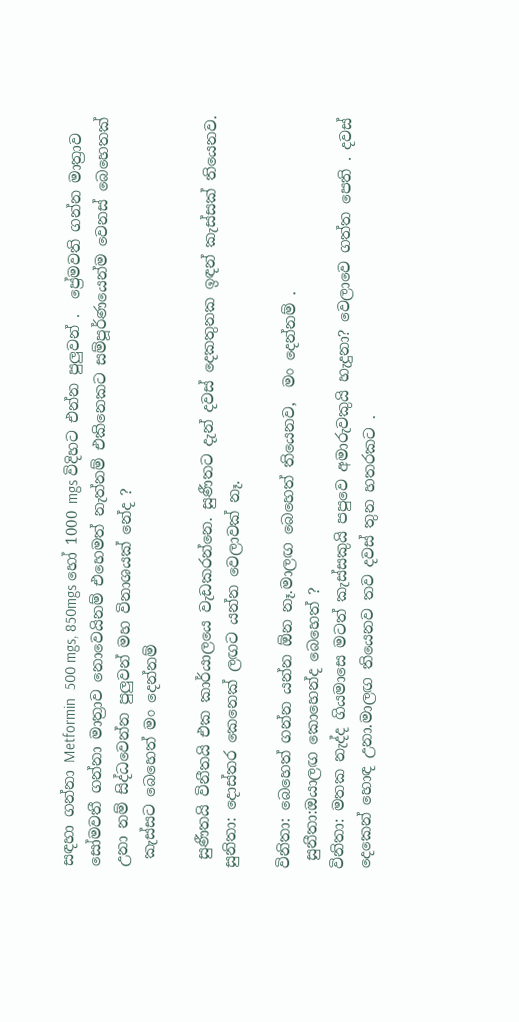සඳහා ගන්නා Metformin  500 mgs, 850mgs හෝ 1000 mgs විදිහට එන්න පුලුවන් .  ප්‍රේමවති ගන්න මාත්‍රාව සෝමවතී ගන්නා මාත්‍රාව නොවෙයිනම් එහෙමත් නැත්නම් එකිනෙකට සම්පූර්ණයෙන්ම වෙනස් බෙහෙතක් උනා නම් සිද්ධවෙන්න පුලුවන් මහ විනාශයක් නේද ?
 කැස්සට බෙහෙත් මං දෙන්නම්

 සුණීතයි විනීතයි එක කාර්යාලයෙ වැඩකරන්නෙ. සුණීතට දැන් දවස් දෙකතුනක ඉඳන් කැස්සක් තියෙනව.
සුනිතා: දොස්තර කෙනෙක් ලඟට යන්න වෙලාවක් නෑ.

විනිතා: බෙහෙත් ගන්න යන්න ඕන නෑ.මාලඟ බෙහෙත් තියෙනව,  මං දෙන්නම් .
 සුනීතා:ඔයාලඟ කොහෙන්ද බෙහෙත් ?
විනිතා: මතක නැද්ද ගියමාසෙ මටත් කැස්සකුයි පපුවෙ අමාරුවකුයි හැදුනා? වෙලාවෙ ගත්ත පෙති . දවස් දෙකෙන් හොඳ උනා.මාලඟ තියෙනව තව දවස් තුන හතරකට .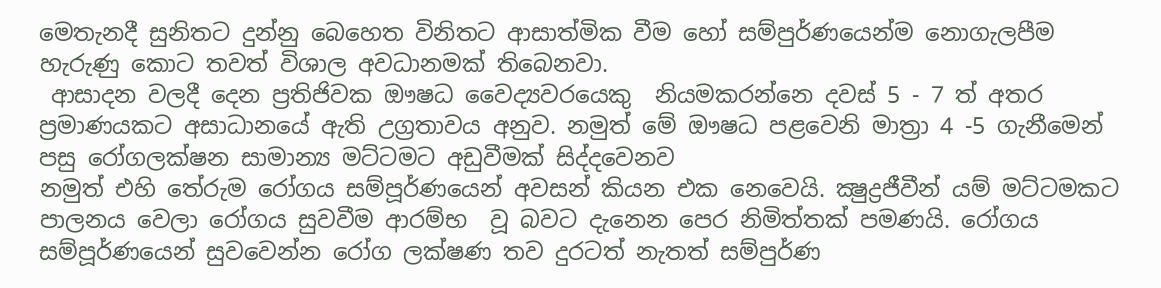මෙතැනදී සුනිතට දුන්නු බෙහෙත විනිතට ආසාත්මික වීම හෝ සම්පුර්ණයෙන්ම නොගැලපීම හැරුණු කොට තවත් විශාල අවධානමක් තිබෙනවා.
 ආසාදන වලදී දෙන ප්‍රතිජිවක ඖෂධ වෛද්‍යවරයෙකු  නියමකරන්නෙ දවස් 5 - 7 ත් අතර ප්‍රමාණයකට අසාධානයේ ඇති උග්‍රතාවය අනුව. නමුත් මේ ඖෂධ පළවෙනි මාත්‍රා 4 -5 ගැනීමෙන් පසු රෝගලක්ෂන සාමාන්‍ය මට්ටමට අඩුවීමක් සිද්දවෙනව
නමුත් එහි තේරුම රෝගය සම්පූර්ණයෙන් අවසන් කියන එක නෙවෙයි. ක්‍ෂුද්‍රජීවීන් යම් මට්ටමකට පාලනය වෙලා රෝගය සුවවීම ආරම්භ  වූ බවට දැනෙන පෙර නිමිත්තක් පමණයි. රෝගය සම්පූර්ණයෙන් සුවවෙන්න රෝග ලක්ෂණ තව දුරටත් නැතත් සම්පුර්ණ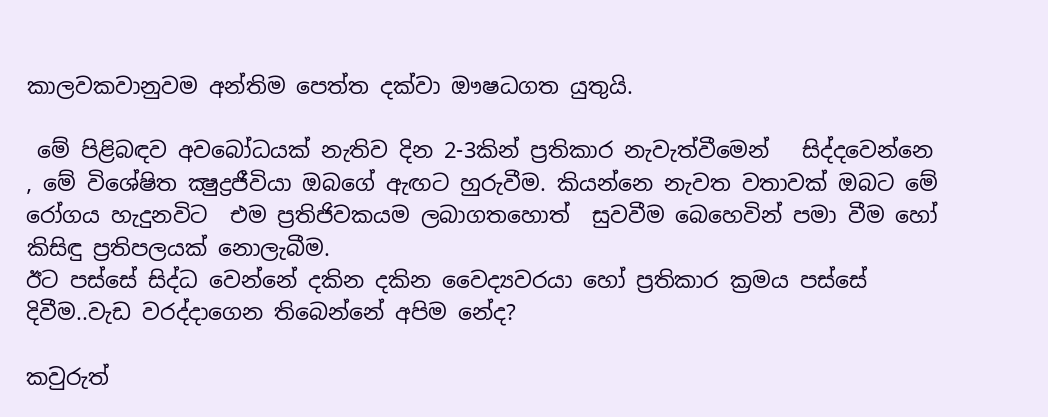කාලවකවානුවම අන්තිම පෙත්ත දක්වා ඖෂධගත යුතුයි.

 මේ පිළිබඳව අවබෝධයක් නැතිව දින 2-3කින් ප්‍රතිකාර නැවැත්වීමෙන්   සිද්දවෙන්නෙ , මේ විශේෂිත ක්‍ෂුද්‍රජීවියා ඔබගේ ඇඟට හුරුවීම. කියන්නෙ නැවත වතාවක් ඔබට මේ රෝගය හැදුනවිට  එම ප්‍රතිජිවකයම ලබාගතහොත්  සුවවීම බෙහෙවින් පමා වීම හෝ කිසිඳු ප්‍රතිපලයක් නොලැබීම.
ඊට පස්සේ සිද්ධ වෙන්නේ දකින දකින වෛද්‍යවරයා හෝ ප්‍රතිකාර ක්‍රමය පස්සේ දිවීම..වැඩ වරද්දාගෙන තිබෙන්නේ අපිම නේද?

කවුරුත්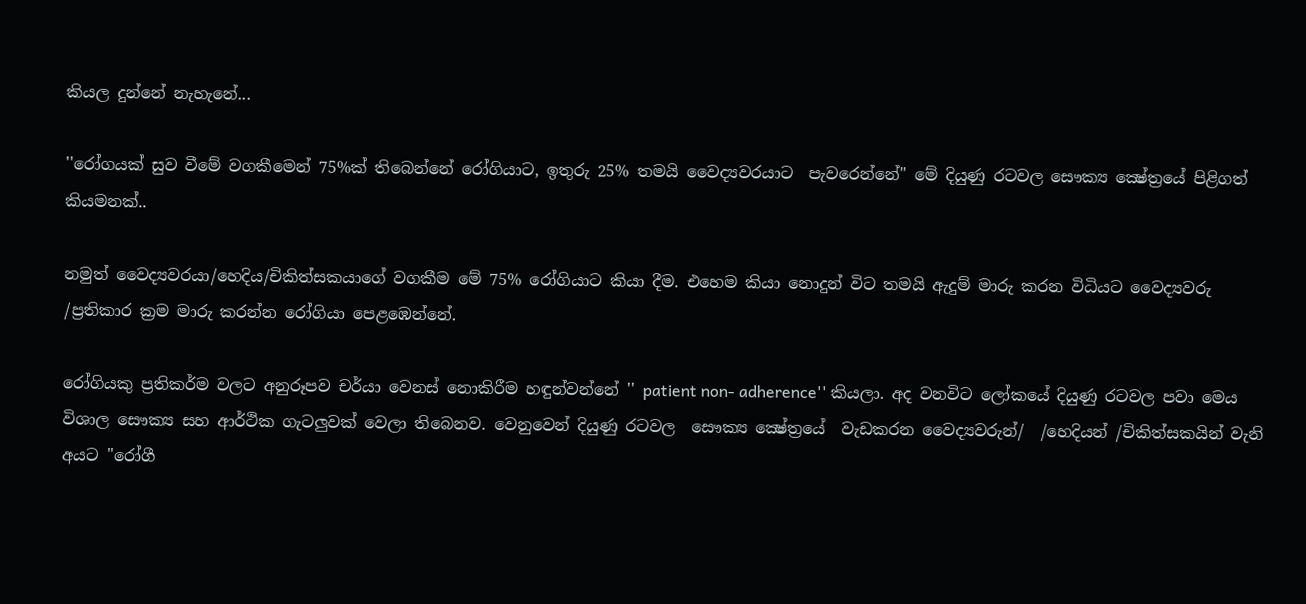කියල දුන්නේ නැහැනේ...

''රෝගයක් සුව වීමේ වගකීමෙන් 75%ක් තිබෙන්නේ රෝගියාට, ඉතුරු 25% තමයි වෛද්‍යවරයාට  පැවරෙන්නේ" මේ දියුණු රටවල සෞක්‍ය ක්‍ෂේත්‍රයේ පිළිගත් කියමනක්..

නමුත් වෛද්‍යවරයා/හෙදිය/චිකිත්සකයාගේ වගකීම මේ 75% රෝගියාට කියා දීම. එහෙම කියා නොදුන් විට තමයි ඇදුම් මාරු කරන විධියට වෛද්‍යවරු /ප්‍රතිකාර ක්‍රම මාරු කරන්න රෝගියා පෙළඹෙන්නේ.

රෝගියකු ප්‍රතිකර්ම වලට අනුරූපව චර්යා වෙනස් නොකිරීම හඳුන්වන්නේ '' patient non- adherence'' කියලා. අද වනවිට ලෝකයේ දියුණු රටවල පවා මෙය විශාල සෞක්‍ය සහ ආර්ථික ගැටලුවක් වෙලා තිබෙනව. වෙනුවෙන් දියුණු රටවල  සෞක්‍ය ක්‍ෂේත්‍රයේ  වැඩකරන වෛද්‍යවරුන්/  /හෙදියන් /චිකිත්සකයින් වැනි අයට ''රෝගී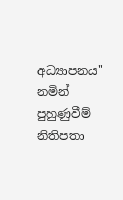අධ්‍යාපනය'' නමින් පුහුණුවීම්  නිතිපතා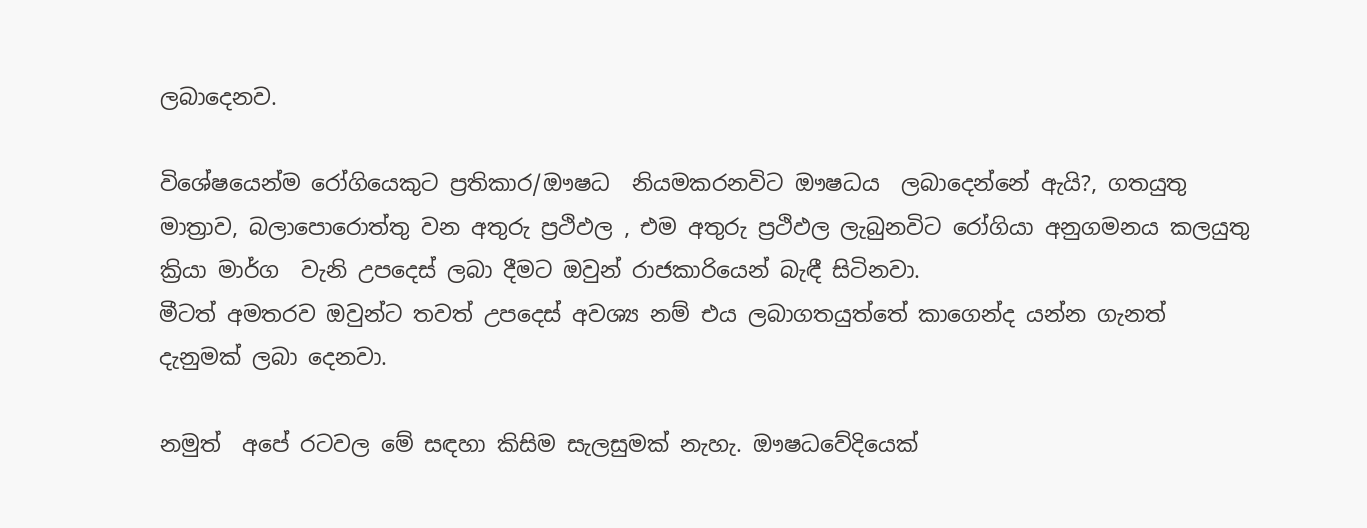ලබාදෙනව.

විශේෂයෙන්ම රෝගියෙකුට ප්‍රතිකාර/ඖෂධ  නියමකරනවිට ඖෂධය  ලබාදෙන්නේ ඇයි?, ගතයුතු මාත්‍රාව, බලාපොරොත්තු වන අතුරු ප්‍රථිඵල , එම අතුරු ප්‍රථිඵල ලැබුනවිට රෝගියා අනුගමනය කලයුතු ක්‍රියා මාර්ග  වැනි උපදෙස් ලබා දීමට ඔවුන් රාජකාරියෙන් බැඳී සිටිනවා.
මීටත් අමතරව ඔවුන්ට තවත් උපදෙස් අවශ්‍ය නම් එය ලබාගතයුත්තේ කාගෙන්ද යන්න ගැනත් දැනුමක් ලබා දෙනවා.

නමුත්  අපේ රටවල මේ සඳහා කිසිම සැලසුමක් නැහැ. ඖෂධවේදියෙක්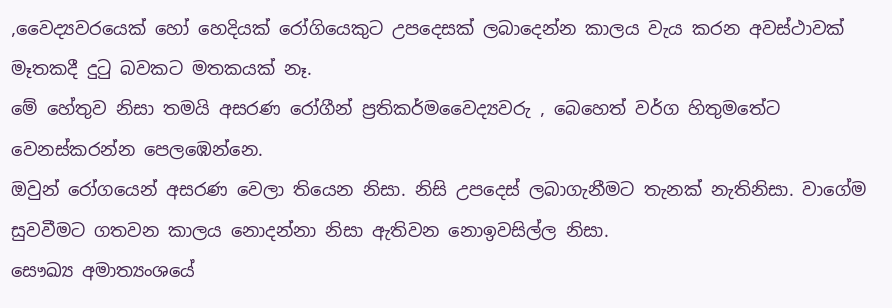,වෛද්‍යවරයෙක් හෝ හෙදියක් රෝගියෙකුට උපදෙසක් ලබාදෙන්න කාලය වැය කරන අවස්ථාවක් මෑතකදී දුටු බවකට මතකයක් නෑ.
මේ හේතුව නිසා තමයි අසරණ රෝගීන් ප්‍රතිකර්මවෛද්‍යවරු , බෙහෙත් වර්ග හිතුමතේට වෙනස්කරන්න පෙලඹෙන්නෙ.
ඔවුන් රෝගයෙන් අසරණ වෙලා තියෙන නිසා. නිසි උපදෙස් ලබාගැනීමට තැනක් නැතිනිසා. වාගේම සුවවීමට ගතවන කාලය නොදන්නා නිසා ඇතිවන නොඉවසිල්ල නිසා.
සෞඛ්‍ය අමාත්‍යංශයේ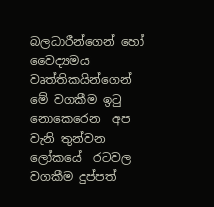බලධාරීන්ගෙන් හෝ වෛද්‍යමය වෘත්තිකයින්ගෙන් මේ වගකීම ඉටු නොකෙරෙන  අප වැනි තුන්වන ලෝකයේ  රටවල වගකීම දුප්පත්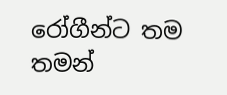රෝගීන්ට තම තමන්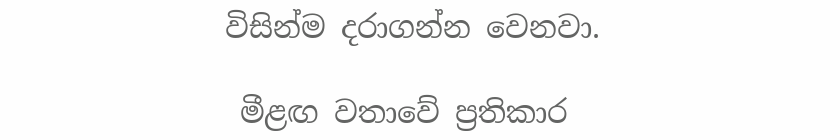විසින්ම දරාගන්න වෙනවා.

 මීළඟ වතාවේ ප්‍රතිකාර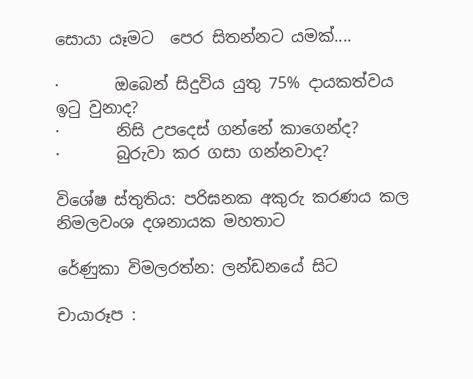සොයා යෑමට  පෙර සිතන්නට යමක්....

·       ඔබෙන් සිදුවිය යුතු 75% දායකත්වය ඉටු වුනාද?
·       නිසි උපදෙස් ගන්නේ කාගෙන්ද?
·       බුරුවා කර ගසා ගන්නවාද?

විශේෂ ස්තුතිය: පරිඝනක අකුරු කරණය කල නිමලවංශ දශනායක මහතාට

රේණුකා විමලරත්න: ලන්ඩනයේ සිට

චායාරූප :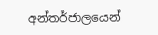අන්තර්ජාලයෙන්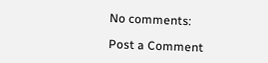No comments:

Post a Comment